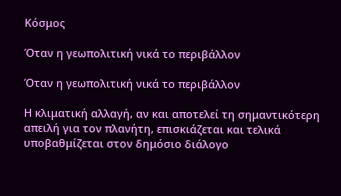Κόσμος

Όταν η γεωπολιτική νικά το περιβάλλον

Όταν η γεωπολιτική νικά το περιβάλλον

Η κλιματική αλλαγή, αν και αποτελεί τη σημαντικότερη απειλή για τον πλανήτη, επισκιάζεται και τελικά υποβαθμίζεται στον δημόσιο διάλογο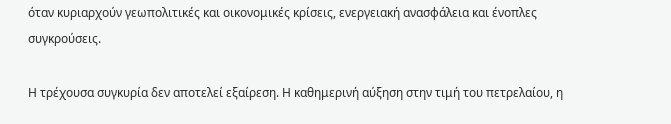όταν κυριαρχούν γεωπολιτικές και οικονομικές κρίσεις, ενεργειακή ανασφάλεια και ένοπλες συγκρούσεις.

Η τρέχουσα συγκυρία δεν αποτελεί εξαίρεση. Η καθημερινή αύξηση στην τιμή του πετρελαίου, η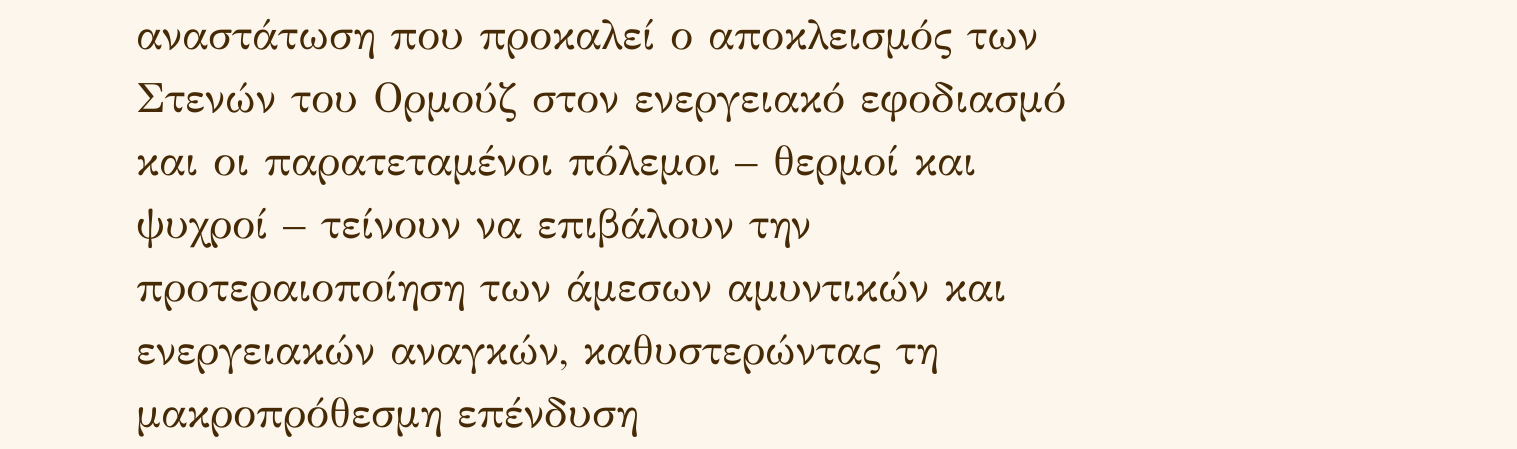αναστάτωση που προκαλεί ο αποκλεισμός των Στενών του Ορμούζ στον ενεργειακό εφοδιασμό και οι παρατεταμένοι πόλεμοι – θερμοί και ψυχροί – τείνουν να επιβάλουν την προτεραιοποίηση των άμεσων αμυντικών και ενεργειακών αναγκών, καθυστερώντας τη μακροπρόθεσμη επένδυση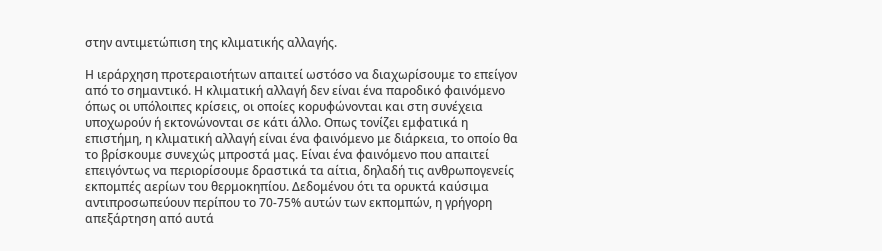στην αντιμετώπιση της κλιματικής αλλαγής.

Η ιεράρχηση προτεραιοτήτων απαιτεί ωστόσο να διαχωρίσουμε το επείγον από το σημαντικό. Η κλιματική αλλαγή δεν είναι ένα παροδικό φαινόμενο όπως οι υπόλοιπες κρίσεις, οι οποίες κορυφώνονται και στη συνέχεια υποχωρούν ή εκτονώνονται σε κάτι άλλο. Οπως τονίζει εμφατικά η επιστήμη, η κλιματική αλλαγή είναι ένα φαινόμενο με διάρκεια, το οποίο θα το βρίσκουμε συνεχώς μπροστά μας. Είναι ένα φαινόμενο που απαιτεί επειγόντως να περιορίσουμε δραστικά τα αίτια, δηλαδή τις ανθρωπογενείς εκπομπές αερίων του θερμοκηπίου. Δεδομένου ότι τα ορυκτά καύσιμα αντιπροσωπεύουν περίπου το 70-75% αυτών των εκπομπών, η γρήγορη απεξάρτηση από αυτά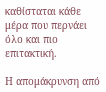καθίσταται κάθε μέρα που περνάει όλο και πιο επιτακτική.

Η απομάκρυνση από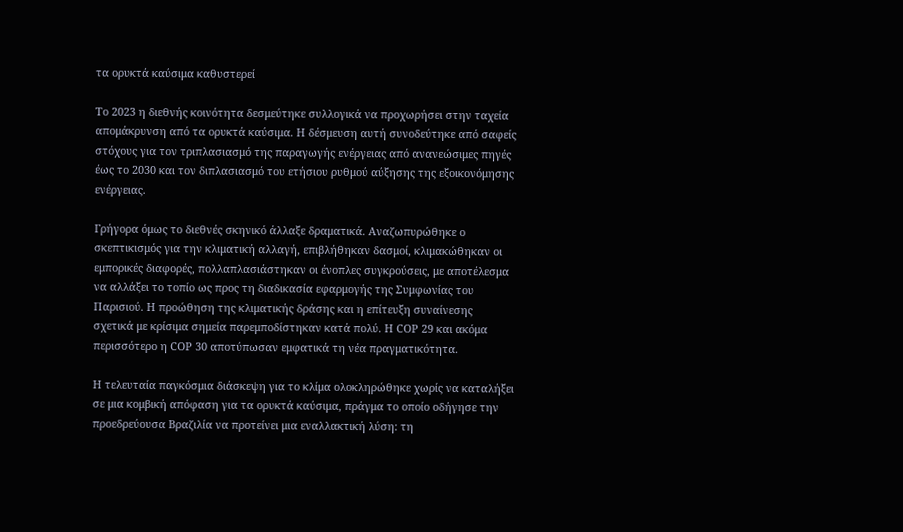τα ορυκτά καύσιμα καθυστερεί

Το 2023 η διεθνής κοινότητα δεσμεύτηκε συλλογικά να προχωρήσει στην ταχεία απομάκρυνση από τα ορυκτά καύσιμα. Η δέσμευση αυτή συνοδεύτηκε από σαφείς στόχους για τον τριπλασιασμό της παραγωγής ενέργειας από ανανεώσιμες πηγές έως το 2030 και τον διπλασιασμό του ετήσιου ρυθμού αύξησης της εξοικονόμησης ενέργειας.

Γρήγορα όμως το διεθνές σκηνικό άλλαξε δραματικά. Αναζωπυρώθηκε ο σκεπτικισμός για την κλιματική αλλαγή, επιβλήθηκαν δασμοί, κλιμακώθηκαν οι εμπορικές διαφορές, πολλαπλασιάστηκαν οι ένοπλες συγκρούσεις, με αποτέλεσμα να αλλάξει το τοπίο ως προς τη διαδικασία εφαρμογής της Συμφωνίας του Παρισιού. Η προώθηση της κλιματικής δράσης και η επίτευξη συναίνεσης σχετικά με κρίσιμα σημεία παρεμποδίστηκαν κατά πολύ. Η COP 29 και ακόμα περισσότερο η COP 30 αποτύπωσαν εμφατικά τη νέα πραγματικότητα.

Η τελευταία παγκόσμια διάσκεψη για το κλίμα ολοκληρώθηκε χωρίς να καταλήξει σε μια κομβική απόφαση για τα ορυκτά καύσιμα, πράγμα το οποίο οδήγησε την προεδρεύουσα Βραζιλία να προτείνει μια εναλλακτική λύση: τη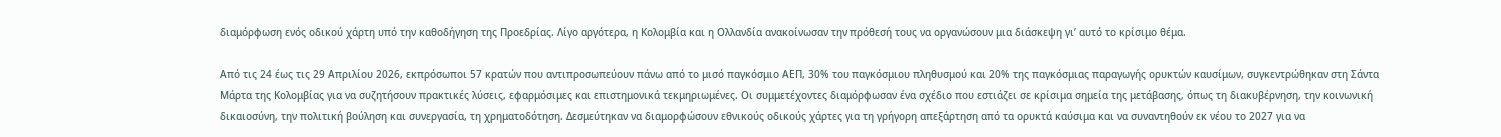διαμόρφωση ενός οδικού χάρτη υπό την καθοδήγηση της Προεδρίας. Λίγο αργότερα, η Κολομβία και η Ολλανδία ανακοίνωσαν την πρόθεσή τους να οργανώσουν μια διάσκεψη γι’ αυτό το κρίσιμο θέμα.

Από τις 24 έως τις 29 Απριλίου 2026, εκπρόσωποι 57 κρατών που αντιπροσωπεύουν πάνω από το μισό παγκόσμιο ΑΕΠ, 30% του παγκόσμιου πληθυσμού και 20% της παγκόσμιας παραγωγής ορυκτών καυσίμων, συγκεντρώθηκαν στη Σάντα Μάρτα της Κολομβίας για να συζητήσουν πρακτικές λύσεις, εφαρμόσιμες και επιστημονικά τεκμηριωμένες. Οι συμμετέχοντες διαμόρφωσαν ένα σχέδιο που εστιάζει σε κρίσιμα σημεία της μετάβασης, όπως τη διακυβέρνηση, την κοινωνική δικαιοσύνη, την πολιτική βούληση και συνεργασία, τη χρηματοδότηση. Δεσμεύτηκαν να διαμορφώσουν εθνικούς οδικούς χάρτες για τη γρήγορη απεξάρτηση από τα ορυκτά καύσιμα και να συναντηθούν εκ νέου το 2027 για να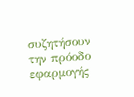συζητήσουν την πρόοδο εφαρμογής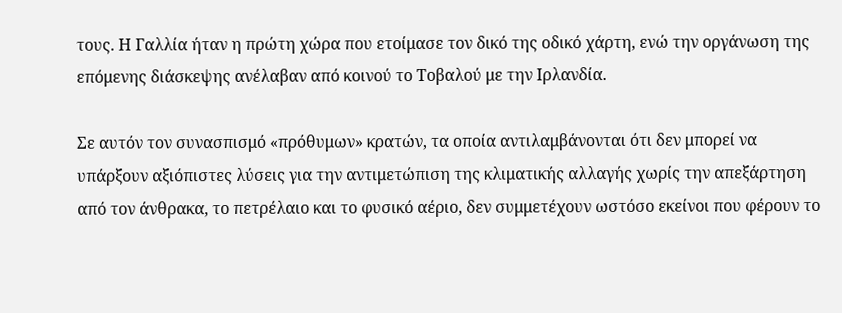τους. Η Γαλλία ήταν η πρώτη χώρα που ετοίμασε τον δικό της οδικό χάρτη, ενώ την οργάνωση της επόμενης διάσκεψης ανέλαβαν από κοινού το Τοβαλού με την Ιρλανδία.

Σε αυτόν τον συνασπισμό «πρόθυμων» κρατών, τα οποία αντιλαμβάνονται ότι δεν μπορεί να υπάρξουν αξιόπιστες λύσεις για την αντιμετώπιση της κλιματικής αλλαγής χωρίς την απεξάρτηση από τον άνθρακα, το πετρέλαιο και το φυσικό αέριο, δεν συμμετέχουν ωστόσο εκείνοι που φέρουν το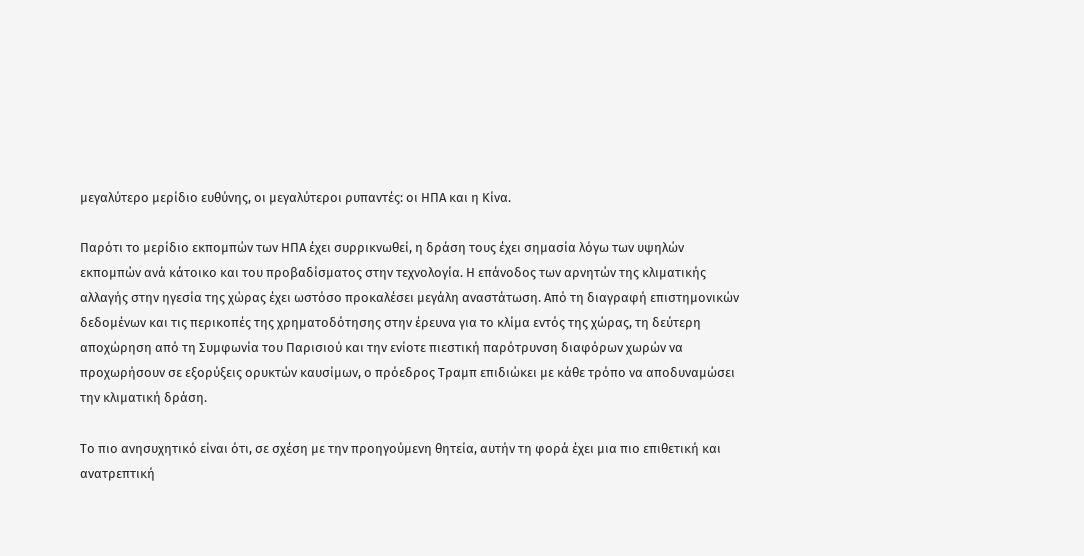μεγαλύτερο μερίδιο ευθύνης, οι μεγαλύτεροι ρυπαντές: οι ΗΠΑ και η Κίνα.

Παρότι το μερίδιο εκπομπών των ΗΠΑ έχει συρρικνωθεί, η δράση τους έχει σημασία λόγω των υψηλών εκπομπών ανά κάτοικο και του προβαδίσματος στην τεχνολογία. Η επάνοδος των αρνητών της κλιματικής αλλαγής στην ηγεσία της χώρας έχει ωστόσο προκαλέσει μεγάλη αναστάτωση. Από τη διαγραφή επιστημονικών δεδομένων και τις περικοπές της χρηματοδότησης στην έρευνα για το κλίμα εντός της χώρας, τη δεύτερη αποχώρηση από τη Συμφωνία του Παρισιού και την ενίοτε πιεστική παρότρυνση διαφόρων χωρών να προχωρήσουν σε εξορύξεις ορυκτών καυσίμων, ο πρόεδρος Τραμπ επιδιώκει με κάθε τρόπο να αποδυναμώσει την κλιματική δράση.

Το πιο ανησυχητικό είναι ότι, σε σχέση με την προηγούμενη θητεία, αυτήν τη φορά έχει μια πιο επιθετική και ανατρεπτική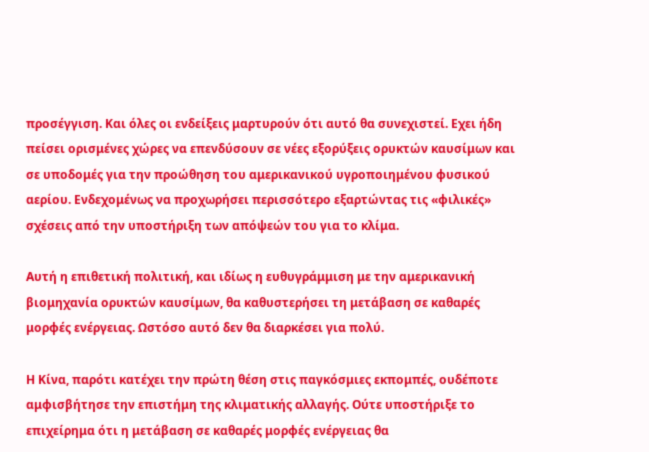προσέγγιση. Και όλες οι ενδείξεις μαρτυρούν ότι αυτό θα συνεχιστεί. Εχει ήδη πείσει ορισμένες χώρες να επενδύσουν σε νέες εξορύξεις ορυκτών καυσίμων και σε υποδομές για την προώθηση του αμερικανικού υγροποιημένου φυσικού αερίου. Ενδεχομένως να προχωρήσει περισσότερο εξαρτώντας τις «φιλικές» σχέσεις από την υποστήριξη των απόψεών του για το κλίμα.

Αυτή η επιθετική πολιτική, και ιδίως η ευθυγράμμιση με την αμερικανική βιομηχανία ορυκτών καυσίμων, θα καθυστερήσει τη μετάβαση σε καθαρές μορφές ενέργειας. Ωστόσο αυτό δεν θα διαρκέσει για πολύ.

Η Κίνα, παρότι κατέχει την πρώτη θέση στις παγκόσμιες εκπομπές, ουδέποτε αμφισβήτησε την επιστήμη της κλιματικής αλλαγής. Ούτε υποστήριξε το επιχείρημα ότι η μετάβαση σε καθαρές μορφές ενέργειας θα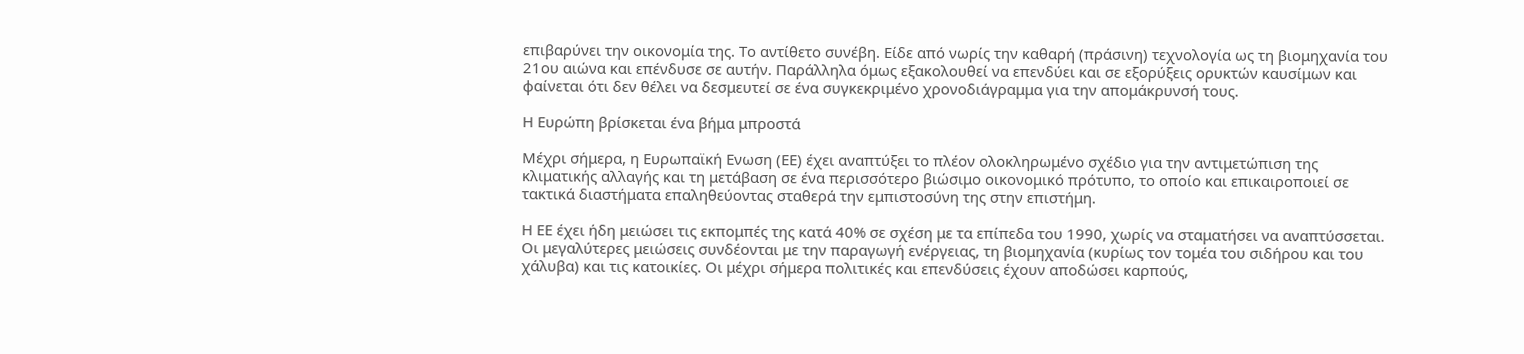επιβαρύνει την οικονομία της. Το αντίθετο συνέβη. Είδε από νωρίς την καθαρή (πράσινη) τεχνολογία ως τη βιομηχανία του 21ου αιώνα και επένδυσε σε αυτήν. Παράλληλα όμως εξακολουθεί να επενδύει και σε εξορύξεις ορυκτών καυσίμων και φαίνεται ότι δεν θέλει να δεσμευτεί σε ένα συγκεκριμένο χρονοδιάγραμμα για την απομάκρυνσή τους.

Η Ευρώπη βρίσκεται ένα βήμα μπροστά

Μέχρι σήμερα, η Ευρωπαϊκή Ενωση (ΕΕ) έχει αναπτύξει το πλέον ολοκληρωμένο σχέδιο για την αντιμετώπιση της κλιματικής αλλαγής και τη μετάβαση σε ένα περισσότερο βιώσιμο οικονομικό πρότυπο, το οποίο και επικαιροποιεί σε τακτικά διαστήματα επαληθεύοντας σταθερά την εμπιστοσύνη της στην επιστήμη.

Η ΕΕ έχει ήδη μειώσει τις εκπομπές της κατά 40% σε σχέση με τα επίπεδα του 1990, χωρίς να σταματήσει να αναπτύσσεται. Οι μεγαλύτερες μειώσεις συνδέονται με την παραγωγή ενέργειας, τη βιομηχανία (κυρίως τον τομέα του σιδήρου και του χάλυβα) και τις κατοικίες. Οι μέχρι σήμερα πολιτικές και επενδύσεις έχουν αποδώσει καρπούς,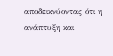αποδεικνύοντας ότι η ανάπτυξη και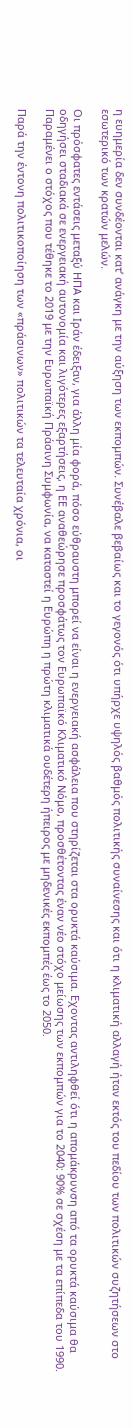η ευημερία δεν συνδέονται κατ’ ανάγκη με την αύξηση των εκπομπών. Συνέβαλε βεβαίως και το γεγονός ότι υπήρχε υψηλός βαθμός πολιτικής συναίνεσης και ότι η κλιματική αλλαγή ήταν εκτός του πεδίου των πολιτικών συζητήσεων στο εσωτερικό των κρατών μελών.

Οι πρόσφατες εντάσεις μεταξύ ΗΠΑ και Ιράν έδειξαν, για άλλη μία φορά, πόσο εύθραυστη μπορεί να είναι η ενεργειακή ασφάλεια που στηρίζεται στα ορυκτά καύσιμα. Εχοντας αντιληφθεί ότι η απομάκρυνση από τα ορυκτά καύσιμα θα οδηγήσει σταδιακά σε ενεργειακή αυτονομία και λιγότερες εξαρτήσεις, η ΕΕ αναθεώρησε προσφάτως τον Ευρωπαϊκό Κλιματικό Νόμο, προσθέτοντας έναν νέο στόχο μείωσης των εκπομπών για το 2040: 90% σε σχέση με τα επίπεδα του 1990. Παραμένει ο στόχος που τέθηκε το 2019 με την Ευρωπαϊκή Πράσινη Συμφωνία, να καταστεί η Ευρώπη η πρώτη κλιματικά ουδέτερη ήπειρος με μηδενικές εκπομπές έως το 2050.

Παρά την έντονη πολιτικοποίηση των «πράσινων» πολιτικών τα τελευταία χρόνια, οι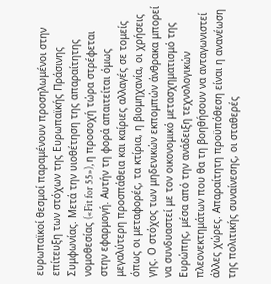ευρωπαϊκοί θεσμοί παραμένουν προσηλωμένοι στην επίτευξη των στόχων της Ευρωπαϊκής Πράσινης Συμφωνίας. Μετά την υιοθέτηση της απαραίτητης νομοθεσίας («Fit for 55»), η προσοχή τώρα στρέφεται στην εφαρμογή. Αυτήν τη φορά απαιτείται όμως μεγαλύτερη προσπάθεια και καίριες αλλαγές σε τομείς όπως οι μεταφορές, τα κτίρια, η βιομηχανία, οι χρήσεις γης. Ο στόχος των μηδενικών εκπομπών άνθρακα μπορεί να συνδυαστεί με τον οικονομικό μετασχηματισμό της Ευρώπης, μέσα από την ανάδειξη τεχνολογικών πλεονεκτημάτων που θα τη βοηθήσουν να ανταγωνιστεί άλλες χώρες. Απαραίτητη προϋπόθεση είναι η ανανέωση της πολιτικής συναίνεσης, οι σταθερές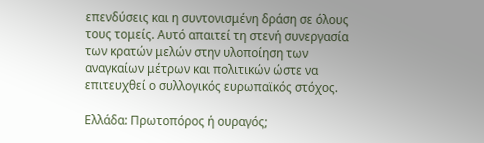επενδύσεις και η συντονισμένη δράση σε όλους τους τομείς. Αυτό απαιτεί τη στενή συνεργασία των κρατών μελών στην υλοποίηση των αναγκαίων μέτρων και πολιτικών ώστε να επιτευχθεί ο συλλογικός ευρωπαϊκός στόχος.

Ελλάδα: Πρωτοπόρος ή ουραγός;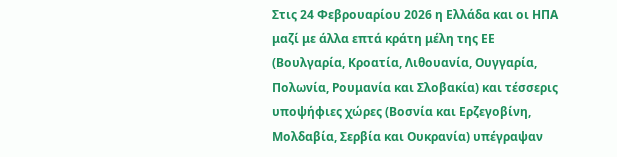Στις 24 Φεβρουαρίου 2026 η Ελλάδα και οι ΗΠΑ μαζί με άλλα επτά κράτη μέλη της ΕΕ (Βουλγαρία, Κροατία, Λιθουανία, Ουγγαρία, Πολωνία, Ρουμανία και Σλοβακία) και τέσσερις υποψήφιες χώρες (Βοσνία και Ερζεγοβίνη, Μολδαβία, Σερβία και Ουκρανία) υπέγραψαν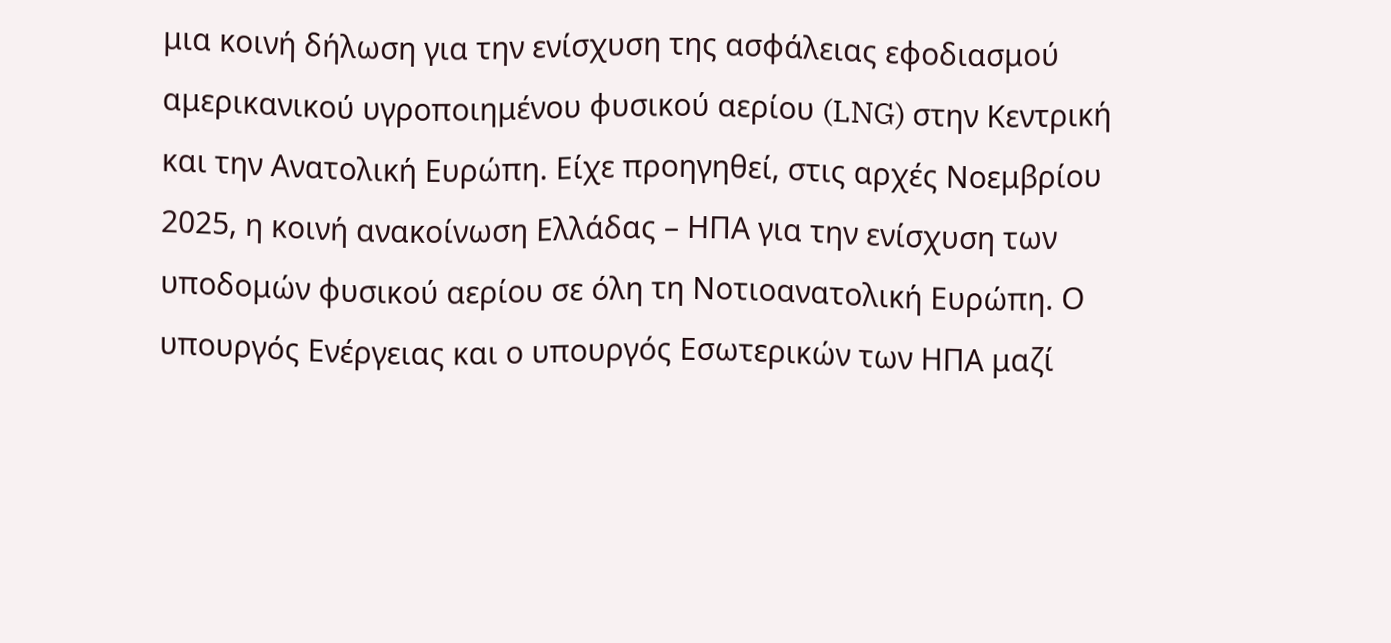μια κοινή δήλωση για την ενίσχυση της ασφάλειας εφοδιασμού αμερικανικού υγροποιημένου φυσικού αερίου (LNG) στην Κεντρική και την Ανατολική Ευρώπη. Είχε προηγηθεί, στις αρχές Νοεμβρίου 2025, η κοινή ανακοίνωση Ελλάδας – ΗΠΑ για την ενίσχυση των υποδομών φυσικού αερίου σε όλη τη Νοτιοανατολική Ευρώπη. Ο υπουργός Ενέργειας και ο υπουργός Εσωτερικών των ΗΠΑ μαζί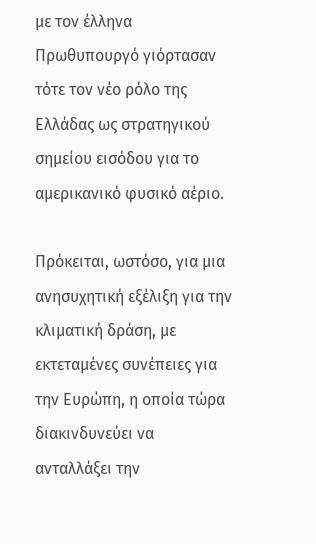με τον έλληνα Πρωθυπουργό γιόρτασαν τότε τον νέο ρόλο της Ελλάδας ως στρατηγικού σημείου εισόδου για το αμερικανικό φυσικό αέριο.

Πρόκειται, ωστόσο, για μια ανησυχητική εξέλιξη για την κλιματική δράση, με εκτεταμένες συνέπειες για την Ευρώπη, η οποία τώρα διακινδυνεύει να ανταλλάξει την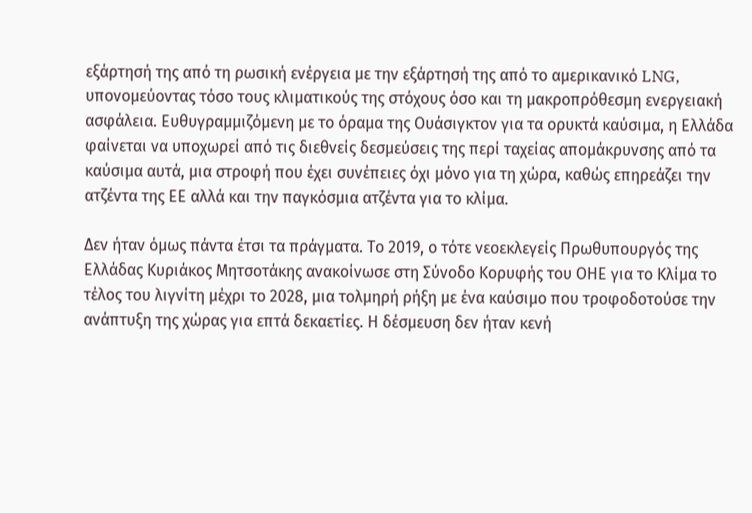εξάρτησή της από τη ρωσική ενέργεια με την εξάρτησή της από το αμερικανικό LNG, υπονομεύοντας τόσο τους κλιματικούς της στόχους όσο και τη μακροπρόθεσμη ενεργειακή ασφάλεια. Ευθυγραμμιζόμενη με το όραμα της Ουάσιγκτον για τα ορυκτά καύσιμα, η Ελλάδα φαίνεται να υποχωρεί από τις διεθνείς δεσμεύσεις της περί ταχείας απομάκρυνσης από τα καύσιμα αυτά, μια στροφή που έχει συνέπειες όχι μόνο για τη χώρα, καθώς επηρεάζει την ατζέντα της ΕΕ αλλά και την παγκόσμια ατζέντα για το κλίμα.

Δεν ήταν όμως πάντα έτσι τα πράγματα. Το 2019, ο τότε νεοεκλεγείς Πρωθυπουργός της Ελλάδας Κυριάκος Μητσοτάκης ανακοίνωσε στη Σύνοδο Κορυφής του ΟΗΕ για το Κλίμα το τέλος του λιγνίτη μέχρι το 2028, μια τολμηρή ρήξη με ένα καύσιμο που τροφοδοτούσε την ανάπτυξη της χώρας για επτά δεκαετίες. Η δέσμευση δεν ήταν κενή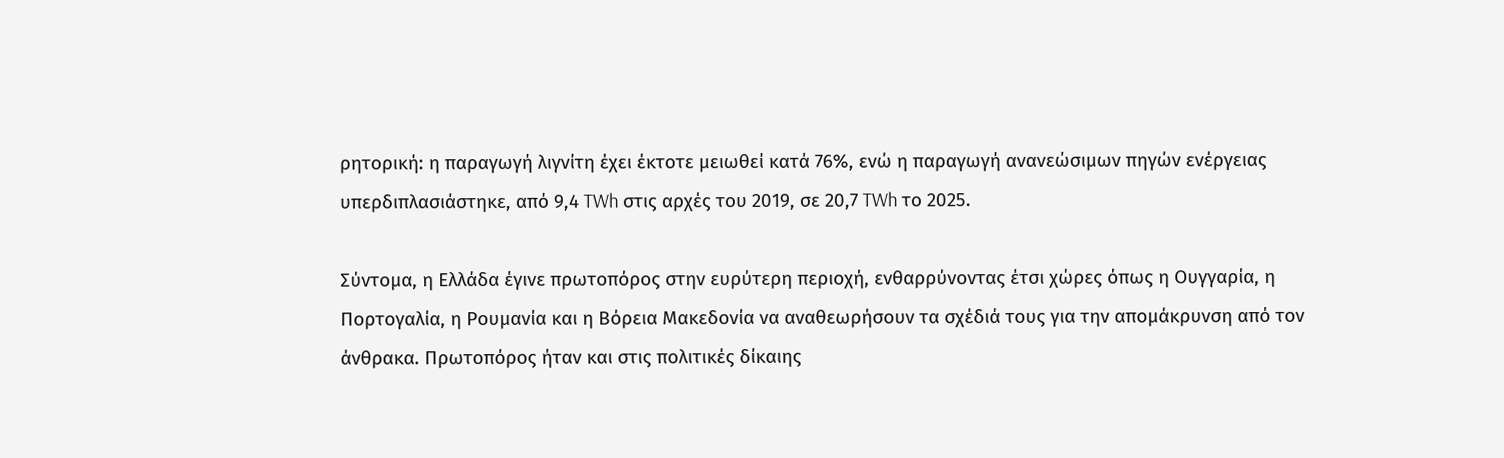ρητορική: η παραγωγή λιγνίτη έχει έκτοτε μειωθεί κατά 76%, ενώ η παραγωγή ανανεώσιμων πηγών ενέργειας υπερδιπλασιάστηκε, από 9,4 TWh στις αρχές του 2019, σε 20,7 TWh το 2025.

Σύντομα, η Ελλάδα έγινε πρωτοπόρος στην ευρύτερη περιοχή, ενθαρρύνοντας έτσι χώρες όπως η Ουγγαρία, η Πορτογαλία, η Ρουμανία και η Βόρεια Μακεδονία να αναθεωρήσουν τα σχέδιά τους για την απομάκρυνση από τον άνθρακα. Πρωτοπόρος ήταν και στις πολιτικές δίκαιης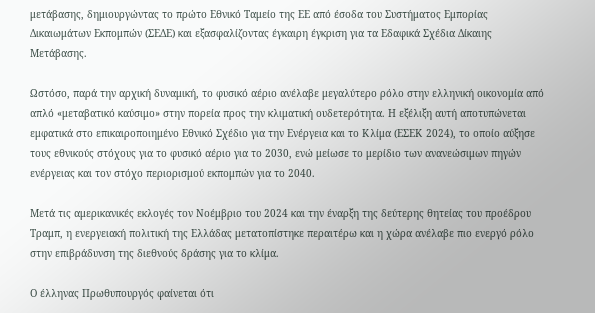μετάβασης, δημιουργώντας το πρώτο Εθνικό Ταμείο της ΕΕ από έσοδα του Συστήματος Εμπορίας Δικαιωμάτων Εκπομπών (ΣΕΔΕ) και εξασφαλίζοντας έγκαιρη έγκριση για τα Εδαφικά Σχέδια Δίκαιης Μετάβασης.

Ωστόσο, παρά την αρχική δυναμική, το φυσικό αέριο ανέλαβε μεγαλύτερο ρόλο στην ελληνική οικονομία από απλό «μεταβατικό καύσιμο» στην πορεία προς την κλιματική ουδετερότητα. Η εξέλιξη αυτή αποτυπώνεται εμφατικά στο επικαιροποιημένο Εθνικό Σχέδιο για την Ενέργεια και το Κλίμα (ΕΣΕΚ 2024), το οποίο αύξησε τους εθνικούς στόχους για το φυσικό αέριο για το 2030, ενώ μείωσε το μερίδιο των ανανεώσιμων πηγών ενέργειας και τον στόχο περιορισμού εκπομπών για το 2040.

Μετά τις αμερικανικές εκλογές τον Νοέμβριο του 2024 και την έναρξη της δεύτερης θητείας του προέδρου Τραμπ, η ενεργειακή πολιτική της Ελλάδας μετατοπίστηκε περαιτέρω και η χώρα ανέλαβε πιο ενεργό ρόλο στην επιβράδυνση της διεθνούς δράσης για το κλίμα.

Ο έλληνας Πρωθυπουργός φαίνεται ότι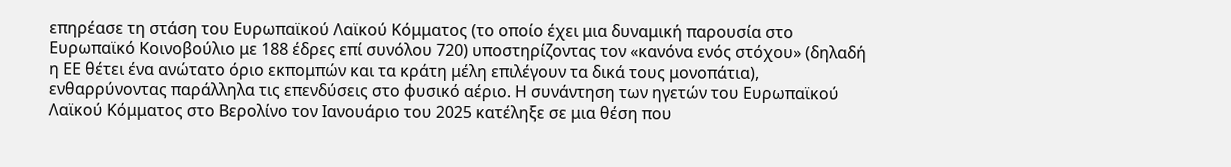επηρέασε τη στάση του Ευρωπαϊκού Λαϊκού Κόμματος (το οποίο έχει μια δυναμική παρουσία στο Ευρωπαϊκό Κοινοβούλιο με 188 έδρες επί συνόλου 720) υποστηρίζοντας τον «κανόνα ενός στόχου» (δηλαδή η ΕΕ θέτει ένα ανώτατο όριο εκπομπών και τα κράτη μέλη επιλέγουν τα δικά τους μονοπάτια), ενθαρρύνοντας παράλληλα τις επενδύσεις στο φυσικό αέριο. Η συνάντηση των ηγετών του Ευρωπαϊκού Λαϊκού Κόμματος στο Βερολίνο τον Ιανουάριο του 2025 κατέληξε σε μια θέση που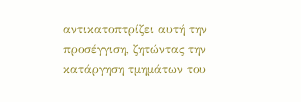αντικατοπτρίζει αυτή την προσέγγιση, ζητώντας την κατάργηση τμημάτων του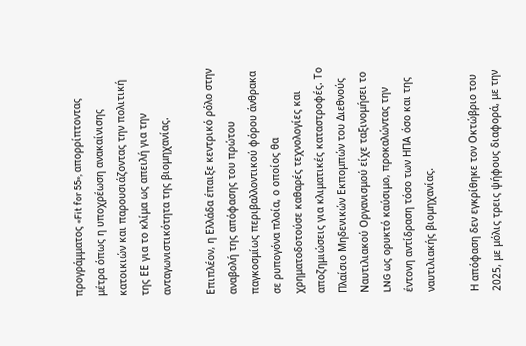προγράμματος «Fit for 55», απορρίπτοντας μέτρα όπως η υποχρέωση ανακαίνισης κατοικιών και παρουσιάζοντας την πολιτική της ΕΕ για το κλίμα ως απειλή για την ανταγωνιστικότητα της βιομηχανίας.

Επιπλέον, η Ελλάδα έπαιξε κεντρικό ρόλο στην αναβολή της απόφασης του πρώτου παγκοσμίως περιβαλλοντικού φόρου άνθρακα σε ρυπογόνα πλοία, ο οποίος θα χρηματοδοτούσε καθαρές τεχνολογίες και αποζημιώσεις για κλιματικές καταστροφές. Το Πλαίσιο Μηδενικών Εκπομπών του Διεθνούς Ναυτιλιακού Οργανισμού είχε ταξινομήσει το LNG ως ορυκτό καύσιμο, προκαλώντας την έντονη αντίδραση τόσο των ΗΠΑ όσο και της ναυτιλιακής βιομηχανίας.

Η απόφαση δεν εγκρίθηκε τον Οκτώβριο του 2025, με μόλις τρεις ψήφους διαφορά, με την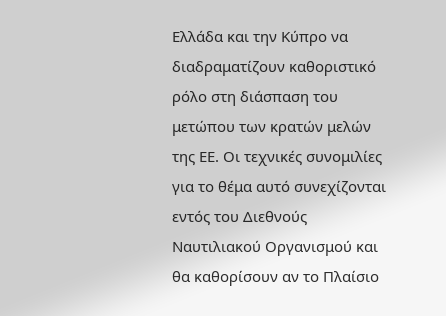Ελλάδα και την Κύπρο να διαδραματίζουν καθοριστικό ρόλο στη διάσπαση του μετώπου των κρατών μελών της ΕΕ. Οι τεχνικές συνομιλίες για το θέμα αυτό συνεχίζονται εντός του Διεθνούς Ναυτιλιακού Οργανισμού και θα καθορίσουν αν το Πλαίσιο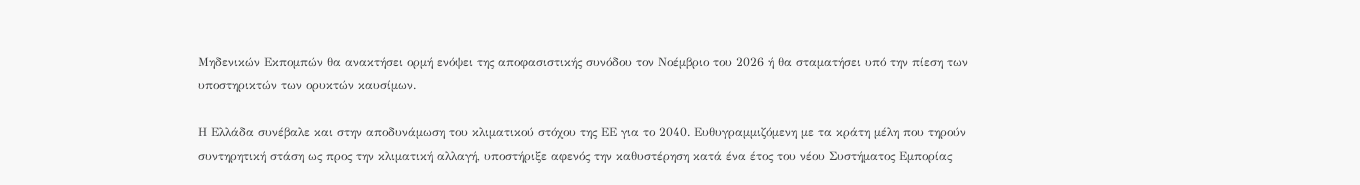Μηδενικών Εκπομπών θα ανακτήσει ορμή ενόψει της αποφασιστικής συνόδου τον Νοέμβριο του 2026 ή θα σταματήσει υπό την πίεση των υποστηρικτών των ορυκτών καυσίμων.

Η Ελλάδα συνέβαλε και στην αποδυνάμωση του κλιματικού στόχου της ΕΕ για το 2040. Ευθυγραμμιζόμενη με τα κράτη μέλη που τηρούν συντηρητική στάση ως προς την κλιματική αλλαγή, υποστήριξε αφενός την καθυστέρηση κατά ένα έτος του νέου Συστήματος Εμπορίας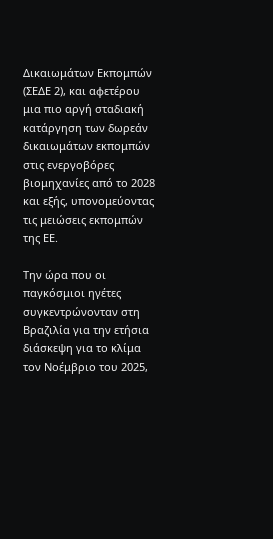Δικαιωμάτων Εκπομπών (ΣΕΔΕ 2), και αφετέρου μια πιο αργή σταδιακή κατάργηση των δωρεάν δικαιωμάτων εκπομπών στις ενεργοβόρες βιομηχανίες από το 2028 και εξής, υπονομεύοντας τις μειώσεις εκπομπών της ΕΕ.

Την ώρα που οι παγκόσμιοι ηγέτες συγκεντρώνονταν στη Βραζιλία για την ετήσια διάσκεψη για το κλίμα τον Νοέμβριο του 2025,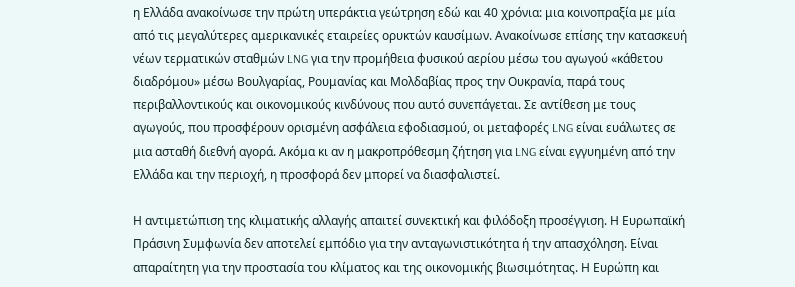η Ελλάδα ανακοίνωσε την πρώτη υπεράκτια γεώτρηση εδώ και 40 χρόνια: μια κοινοπραξία με μία από τις μεγαλύτερες αμερικανικές εταιρείες ορυκτών καυσίμων. Ανακοίνωσε επίσης την κατασκευή νέων τερματικών σταθμών LNG για την προμήθεια φυσικού αερίου μέσω του αγωγού «κάθετου διαδρόμου» μέσω Βουλγαρίας, Ρουμανίας και Μολδαβίας προς την Ουκρανία, παρά τους περιβαλλοντικούς και οικονομικούς κινδύνους που αυτό συνεπάγεται. Σε αντίθεση με τους αγωγούς, που προσφέρουν ορισμένη ασφάλεια εφοδιασμού, οι μεταφορές LNG είναι ευάλωτες σε μια ασταθή διεθνή αγορά. Ακόμα κι αν η μακροπρόθεσμη ζήτηση για LNG είναι εγγυημένη από την Ελλάδα και την περιοχή, η προσφορά δεν μπορεί να διασφαλιστεί.

Η αντιμετώπιση της κλιματικής αλλαγής απαιτεί συνεκτική και φιλόδοξη προσέγγιση. Η Ευρωπαϊκή Πράσινη Συμφωνία δεν αποτελεί εμπόδιο για την ανταγωνιστικότητα ή την απασχόληση. Είναι απαραίτητη για την προστασία του κλίματος και της οικονομικής βιωσιμότητας. Η Ευρώπη και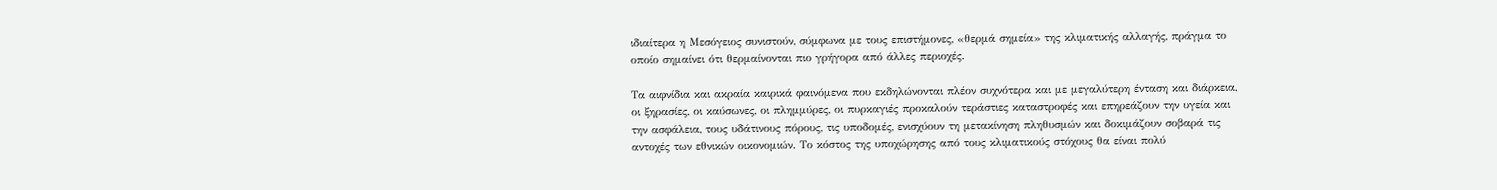ιδιαίτερα η Μεσόγειος συνιστούν, σύμφωνα με τους επιστήμονες, «θερμά σημεία» της κλιματικής αλλαγής, πράγμα το οποίο σημαίνει ότι θερμαίνονται πιο γρήγορα από άλλες περιοχές.

Τα αιφνίδια και ακραία καιρικά φαινόμενα που εκδηλώνονται πλέον συχνότερα και με μεγαλύτερη ένταση και διάρκεια, οι ξηρασίες, οι καύσωνες, οι πλημμύρες, οι πυρκαγιές προκαλούν τεράστιες καταστροφές και επηρεάζουν την υγεία και την ασφάλεια, τους υδάτινους πόρους, τις υποδομές, ενισχύουν τη μετακίνηση πληθυσμών και δοκιμάζουν σοβαρά τις αντοχές των εθνικών οικονομιών. Το κόστος της υποχώρησης από τους κλιματικούς στόχους θα είναι πολύ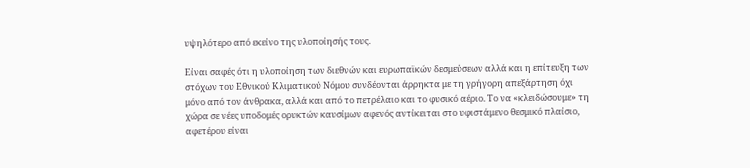υψηλότερο από εκείνο της υλοποίησής τους.

Είναι σαφές ότι η υλοποίηση των διεθνών και ευρωπαϊκών δεσμεύσεων αλλά και η επίτευξη των στόχων του Εθνικού Κλιματικού Νόμου συνδέονται άρρηκτα με τη γρήγορη απεξάρτηση όχι μόνο από τον άνθρακα, αλλά και από το πετρέλαιο και το φυσικό αέριο. Το να «κλειδώσουμε» τη χώρα σε νέες υποδομές ορυκτών καυσίμων αφενός αντίκειται στο υφιστάμενο θεσμικό πλαίσιο, αφετέρου είναι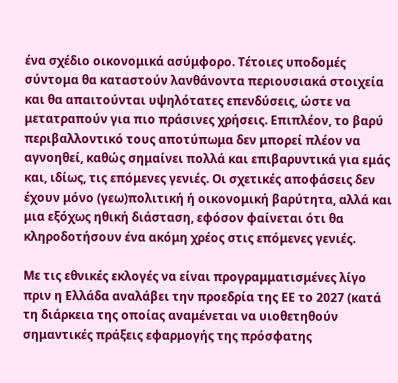ένα σχέδιο οικονομικά ασύμφορο. Τέτοιες υποδομές σύντομα θα καταστούν λανθάνοντα περιουσιακά στοιχεία και θα απαιτούνται υψηλότατες επενδύσεις, ώστε να μετατραπούν για πιο πράσινες χρήσεις. Επιπλέον, το βαρύ περιβαλλοντικό τους αποτύπωμα δεν μπορεί πλέον να αγνοηθεί, καθώς σημαίνει πολλά και επιβαρυντικά για εμάς και, ιδίως, τις επόμενες γενιές. Οι σχετικές αποφάσεις δεν έχουν μόνο (γεω)πολιτική ή οικονομική βαρύτητα, αλλά και μια εξόχως ηθική διάσταση, εφόσον φαίνεται ότι θα κληροδοτήσουν ένα ακόμη χρέος στις επόμενες γενιές.

Με τις εθνικές εκλογές να είναι προγραμματισμένες λίγο πριν η Ελλάδα αναλάβει την προεδρία της ΕΕ το 2027 (κατά τη διάρκεια της οποίας αναμένεται να υιοθετηθούν σημαντικές πράξεις εφαρμογής της πρόσφατης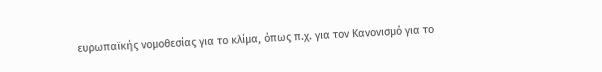ευρωπαϊκής νομοθεσίας για το κλίμα, όπως π.χ. για τον Κανονισμό για το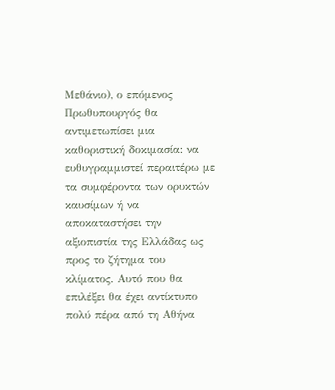Μεθάνιο), ο επόμενος Πρωθυπουργός θα αντιμετωπίσει μια καθοριστική δοκιμασία: να ευθυγραμμιστεί περαιτέρω με τα συμφέροντα των ορυκτών καυσίμων ή να αποκαταστήσει την αξιοπιστία της Ελλάδας ως προς το ζήτημα του κλίματος. Αυτό που θα επιλέξει θα έχει αντίκτυπο πολύ πέρα από τη Αθήνα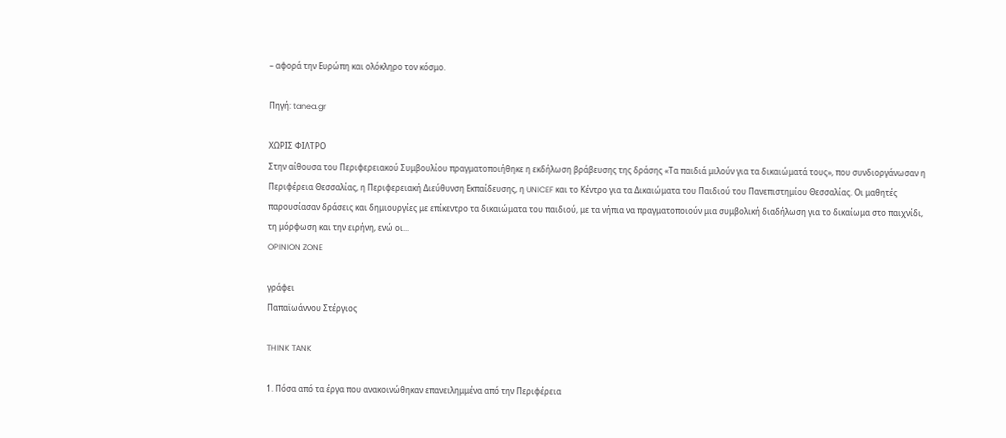– αφορά την Ευρώπη και ολόκληρο τον κόσμο.

Πηγή: tanea.gr

ΧΩΡΙΣ ΦΙΛΤΡΟ
Στην αίθουσα του Περιφερειακού Συμβουλίου πραγματοποιήθηκε η εκδήλωση βράβευσης της δράσης «Τα παιδιά μιλούν για τα δικαιώματά τους», που συνδιοργάνωσαν η Περιφέρεια Θεσσαλίας, η Περιφερειακή Διεύθυνση Εκπαίδευσης, η UNICEF και το Κέντρο για τα Δικαιώματα του Παιδιού του Πανεπιστημίου Θεσσαλίας. Οι μαθητές παρουσίασαν δράσεις και δημιουργίες με επίκεντρο τα δικαιώματα του παιδιού, με τα νήπια να πραγματοποιούν μια συμβολική διαδήλωση για το δικαίωμα στο παιχνίδι, τη μόρφωση και την ειρήνη, ενώ οι...
OPINION ZONE

γράφει
Παπαϊωάννου Στέργιος

THINK TANK

1. Πόσα από τα έργα που ανακοινώθηκαν επανειλημμένα από την Περιφέρεια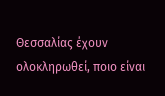Θεσσαλίας έχουν ολοκληρωθεί, ποιο είναι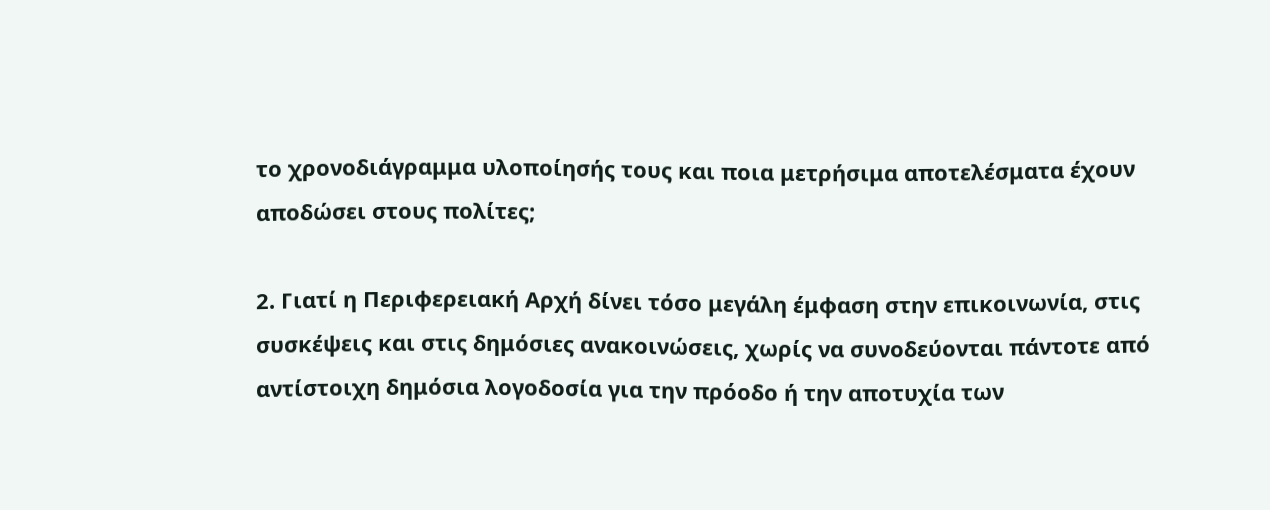το χρονοδιάγραμμα υλοποίησής τους και ποια μετρήσιμα αποτελέσματα έχουν αποδώσει στους πολίτες;

2. Γιατί η Περιφερειακή Αρχή δίνει τόσο μεγάλη έμφαση στην επικοινωνία, στις συσκέψεις και στις δημόσιες ανακοινώσεις, χωρίς να συνοδεύονται πάντοτε από αντίστοιχη δημόσια λογοδοσία για την πρόοδο ή την αποτυχία των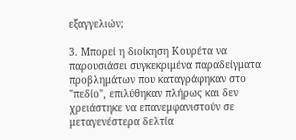εξαγγελιών;

3. Μπορεί η διοίκηση Κουρέτα να παρουσιάσει συγκεκριμένα παραδείγματα προβλημάτων που καταγράφηκαν στο "πεδίο", επιλύθηκαν πλήρως και δεν χρειάστηκε να επανεμφανιστούν σε μεταγενέστερα δελτία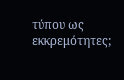τύπου ως εκκρεμότητες;